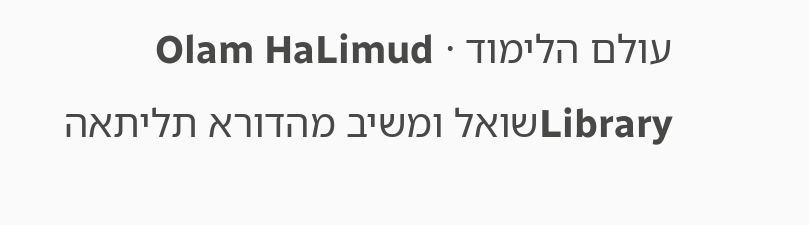עולם הלימוד · Olam HaLimud
Libraryשואל ומשיב מהדורא תליתאה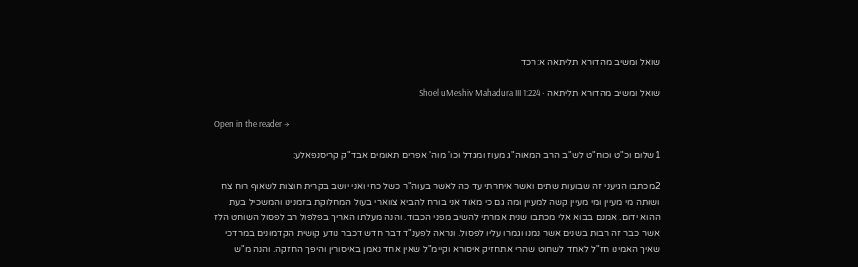שואל ומשיב מהדורא תליתאה א:רכד

שואל ומשיב מהדורא תליתאה · Shoel uMeshiv Mahadura III 1:224

Open in the reader →

1שלום וכ"ט וכוח"ט לש"ב הרב המאוה"ג מעוז ומגדל וכו' מוה' אפרים תאומים אבד"ק קריסנפאלע:

2מכתבו הגיעני זה שבועות שתים ואשר איחרתי עד כה לאשר בעוה"ר כשל כחי ואני יושב בקרית חוצות לשאוף רוח צח ושותה מי מעיין ומי מעיין קשה למעיין ומה גם כי מאוד אני בורח להביא צווארי בעול המחלוקת בזמנינו והמשכיל בעת ההוא ידום. אמנם בבוא אלי מכתבו שנית אמרתי להשיב מפני הכבוד. והנה מעלתו האריך בפלפול רב לפסול השוחט הלז אשר כבר זה רבות בשנים אשר נמנו וגמרו עליו לפסול. ונראה לפענ"ד דבר חדש דכבר נודע קושית הקדמונים במרדכי שאיך האמינו חז"ל לאחד לשחוט שהרי אתחזיק איסורא וקיימ"ל שאין אחד נאמן באיסורין והיפך החזקה. והנה מ"ש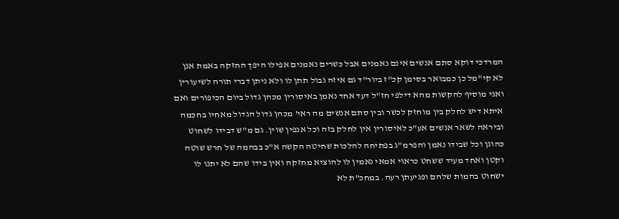המרדכי דוקא סתם אנשים אינם נאמנים אבל כשרים נאמנים אפילו היפך החזקה באמת אנן לא קי"מל כן כמבואר בסימן קכ"ז ביור"ד גם איזה גבול תתן לו ולא ניתן דברי תורה לשיעורין ואני מוסיף להקשות מהא דילפי חז"ל דעד אחד נאמן באיסורין מכהן גדול ביום הכיפורים ואם איתא דיש לחלק בין מוחזק לכשר ובין סתם אנשים מה ראי' מכהן גדול הגדול מאחיו בחכמה וביראה לשאר אנשים אע"כ לאיסורין אין לחלק בזה וכל אנפין שוין. גם מ"ש דבידו לשחוט כהוגן וכל שבידו נאמן והפרמ"ג בפתיחה להלכות שחיטה הקשה א"כ בבהמה של חרש שוטה וקטן ואחד מעיד ששחט כראוי אמאי נאמין לו להוציא מחזקה ואין בידו שהם לא יתנו לו ישחוט בהמות שלהם ופגיעתן רעה. במחכ"ת לא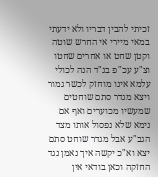זכיתי להבין דבריו ולא ידעתי במאי מיירי אי החרש שוטה וקטן שחט או אחרים שחטו וצ"ע עכ"פ בנ"ד הנה לכולי עלמא אינו מוחזק לכשר גמור ויצא מגדר סתם שוחטים שמעשיו מכוערים ואף אם נימא שלא נפסול אותו מצד הגב"ע אבל מגדר שוחט סתם יצא וא"כ יקשה איך נאמן נגד החזקה וכאן בודאי אין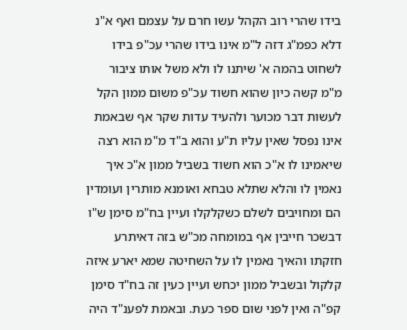בידו שהרי רוב הקהל עשו חרם על עצמם ואף א"נ דלא כפמ"ג דזה ל"מ אינו בידו שהרי עכ"פ בידו לשחוט בהמה א' שיתנו לו ולא משל אותו ציבור מ"מ קשה כיון שהוא חשוד עכ"פ משום ממון הקל לעשות דבר מכוער ולהעיד עדות שקר אף שבאמת אינו נפסל שאין עליו ת"ע והוא ב"ד מ"מ הוא רצה שיאמינו לו א"כ הוא חשוד בשביל ממון א"כ איך נאמין לו והלא שתלא טבחא ואומנא מותרין ועומדין הם ומחויבים לשלם כשקלקלו ועיין בח"מ סימן ש"ו דבשכר חייבין אף במומחה מכ"ש בזה דאיתרע חזקתו והאיך נאמין לו על השחיטה שמא יארע איזה קלקול ובשביל ממון יכחש ועיין כעין זה בח"ד סימן קפ"ה ואין לפני שום ספר כעת. ובאמת לפענ"ד היה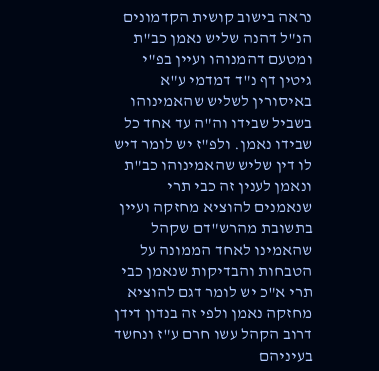נראה בישוב קושית הקדמונים הנ"ל דהנה שליש נאמן כב"ת ומטעם דהמנוהו ועיין בפ"י גיטין דף נ"ד דמדמי ע"א באיסורין לשליש שהאמינוהו בשביל שבידו וה"ה עד אחד כל שבידו נאמן. ולפ"ז יש לומר דיש לו דין שליש שהאמינוהו כב"ת ונאמן לענין זה כבי תרי שנאמנים להוציא מחזקה ועיין בתשובת מהרש"דם שקהל שהאמינו לאחד הממונה על הטבחות והבדיקות שנאמן כבי תרי א"כ יש לומר דגם להוציא מחזקה נאמן ולפי זה בנדון דידן דרוב הקהל עשו חרם ע"ז ונחשד בעיניהם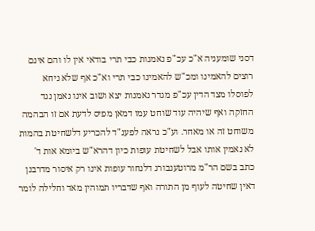דסני שומעניה א"כ עכ"פ נאמנות כבי תרי בודאי אין לו והם אינם רוצים להאמינו ומכ"ש להאמינו כבי תרי וא"כ אף שלא ניחא לפוסלו מצד הדין עכ"פ מגדר נאמנות יצא ושוב אינו נאמן נגד החזקה ואף שיהיה עוד שוחט עמו דמאן מפיס לדעת אם זו הבהמה משוחט זה או מאחר. וע"כ נראה לפענ"ד להכריע דלשחיטת בהמות לא נאמין אותו אבל לשחיטת עופות כיון דהרא"ש ביומא אות ד' כתב בשם הר"מ מרוטענבורג דלנחור עופות אינו רק איסור מדרבנן דאין שחיטה לעוף מן התורה ואף שדבריו תמוהין מאד וחלילה לומר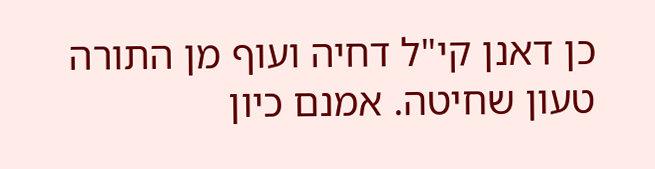כן דאנן קי"ל דחיה ועוף מן התורה טעון שחיטה. אמנם כיון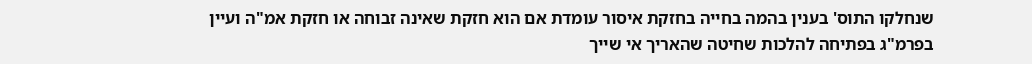שנחלקו התוס' בענין בהמה בחייה בחזקת איסור עומדת אם הוא חזקת שאינה זבוחה או חזקת אמ"ה ועיין בפרמ"ג בפתיחה להלכות שחיטה שהאריך אי שייך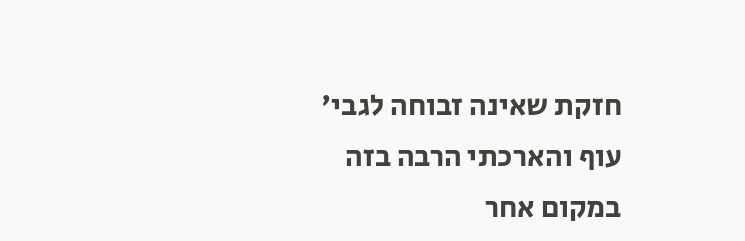חזקת שאינה זבוחה לגבי' עוף והארכתי הרבה בזה במקום אחר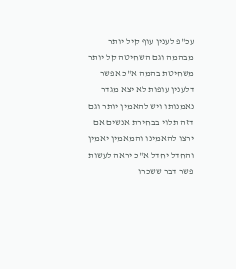עכ"פ לענין עוף קיל יותר מבהמה וגם השחיטה קל יותר משחיטת בהמה א"כ אפשר דלענין עופות לא יצא מגדר נאמנותו ויש להאמין יותר וגם דזה תלוי בבחירת אנשים אם ירצו להאמינו והמאמין יאמין והחדל יחדל א"כ יראה לעשות פשר דבר ששכרו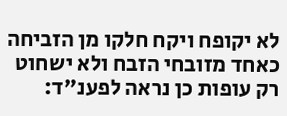לא יקופח ויקח חלקו מן הזביחה כאחד מזובחי הזבח ולא ישחוט רק עופות כן נראה לפענ"ד: